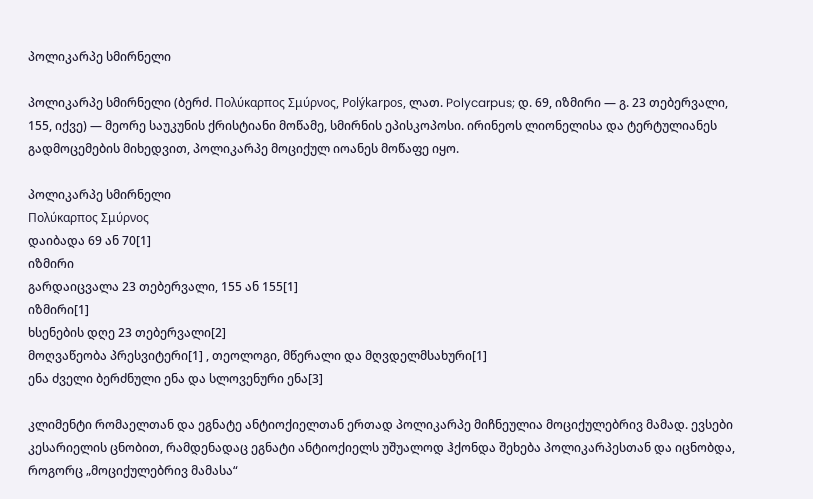პოლიკარპე სმირნელი

პოლიკარპე სმირნელი (ბერძ. Πολύκαρπος Σμύρνος, Polýkarpos, ლათ. Polycarpus; დ. 69, იზმირი — გ. 23 თებერვალი, 155, იქვე) — მეორე საუკუნის ქრისტიანი მოწამე, სმირნის ეპისკოპოსი. ირინეოს ლიონელისა და ტერტულიანეს გადმოცემების მიხედვით, პოლიკარპე მოციქულ იოანეს მოწაფე იყო.

პოლიკარპე სმირნელი
Πολύκαρπος Σμύρνος
დაიბადა 69 ან 70[1]
იზმირი
გარდაიცვალა 23 თებერვალი, 155 ან 155[1]
იზმირი[1]
ხსენების დღე 23 თებერვალი[2]
მოღვაწეობა პრესვიტერი[1] , თეოლოგი, მწერალი და მღვდელმსახური[1]
ენა ძველი ბერძნული ენა და სლოვენური ენა[3]

კლიმენტი რომაელთან და ეგნატე ანტიოქიელთან ერთად პოლიკარპე მიჩნეულია მოციქულებრივ მამად. ევსები კესარიელის ცნობით, რამდენადაც ეგნატი ანტიოქიელს უშუალოდ ჰქონდა შეხება პოლიკარპესთან და იცნობდა, როგორც „მოციქულებრივ მამასა“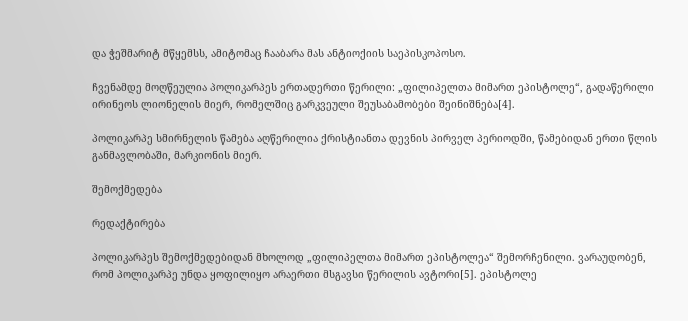და ჭეშმარიტ მწყემსს, ამიტომაც ჩააბარა მას ანტიოქიის საეპისკოპოსო.

ჩვენამდე მოღწეულია პოლიკარპეს ერთადერთი წერილი: „ფილიპელთა მიმართ ეპისტოლე“, გადაწერილი ირინეოს ლიონელის მიერ, რომელშიც გარკვეული შეუსაბამობები შეინიშნება[4].

პოლიკარპე სმირნელის წამება აღწერილია ქრისტიანთა დევნის პირველ პერიოდში, წამებიდან ერთი წლის განმავლობაში, მარკიონის მიერ.

შემოქმედება

რედაქტირება

პოლიკარპეს შემოქმედებიდან მხოლოდ „ფილიპელთა მიმართ ეპისტოლეა“ შემორჩენილი. ვარაუდობენ, რომ პოლიკარპე უნდა ყოფილიყო არაერთი მსგავსი წერილის ავტორი[5]. ეპისტოლე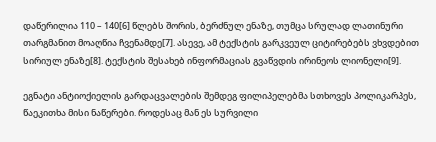დაწერილია 110 – 140[6] წლებს შორის, ბერძნულ ენაზე, თუმცა სრულად ლათინური თარგმანით მოაღწია ჩვენამდე[7]. ასევე, ამ ტექსტის გარკვეულ ციტირებებს ვხვდებით სირიულ ენაზე[8]. ტექსტის შესახებ ინფორმაციას გვაწვდის ირინეოს ლიონელი[9].

ეგნატი ანტიოქიელის გარდაცვალების შემდეგ ფილიპელებმა სთხოვეს პოლიკარპეს, წაეკითხა მისი ნაწერები. როდესაც მან ეს სურვილი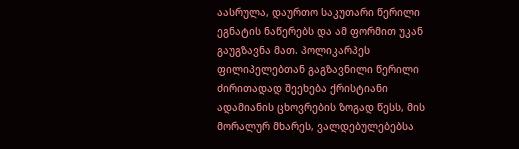აასრულა, დაურთო საკუთარი წერილი ეგნატის ნაწერებს და ამ ფორმით უკან გაუგზავნა მათ. პოლიკარპეს ფილიპელებთან გაგზავნილი წერილი ძირითადად შეეხება ქრისტიანი ადამიანის ცხოვრების ზოგად წესს, მის მორალურ მხარეს, ვალდებულებებსა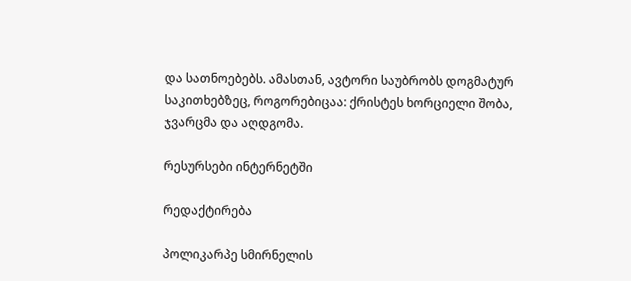და სათნოებებს. ამასთან, ავტორი საუბრობს დოგმატურ საკითხებზეც, როგორებიცაა: ქრისტეს ხორციელი შობა, ჯვარცმა და აღდგომა.

რესურსები ინტერნეტში

რედაქტირება

პოლიკარპე სმირნელის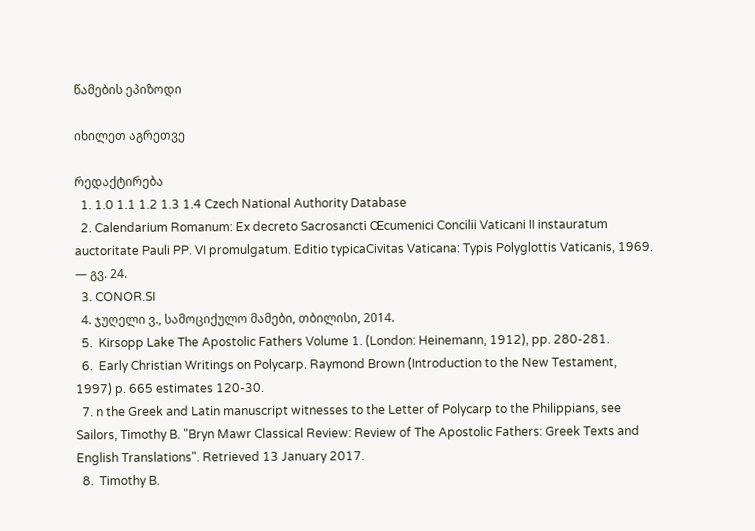წამების ეპიზოდი

იხილეთ აგრეთვე

რედაქტირება
  1. 1.0 1.1 1.2 1.3 1.4 Czech National Authority Database
  2. Calendarium Romanum: Ex decreto Sacrosancti Œcumenici Concilii Vaticani II instauratum auctoritate Pauli PP. VI promulgatum. Editio typicaCivitas Vaticana: Typis Polyglottis Vaticanis, 1969. — გვ. 24.
  3. CONOR.SI
  4. ჯუღელი ვ., სამოციქულო მამები, თბილისი, 2014.
  5.  Kirsopp Lake The Apostolic Fathers Volume 1. (London: Heinemann, 1912), pp. 280-281.
  6.  Early Christian Writings on Polycarp. Raymond Brown (Introduction to the New Testament, 1997) p. 665 estimates 120-30.
  7. n the Greek and Latin manuscript witnesses to the Letter of Polycarp to the Philippians, see Sailors, Timothy B. "Bryn Mawr Classical Review: Review of The Apostolic Fathers: Greek Texts and English Translations". Retrieved 13 January 2017.
  8.  Timothy B.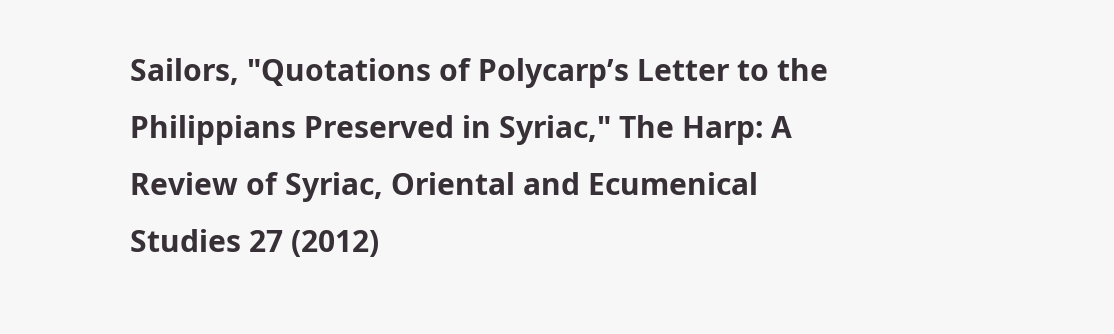Sailors, "Quotations of Polycarp’s Letter to the Philippians Preserved in Syriac," The Harp: A Review of Syriac, Oriental and Ecumenical Studies 27 (2012)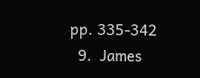pp. 335-342
  9.  James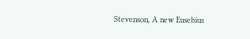Stevenson, A new Eusebius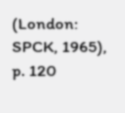(London: SPCK, 1965), p. 120